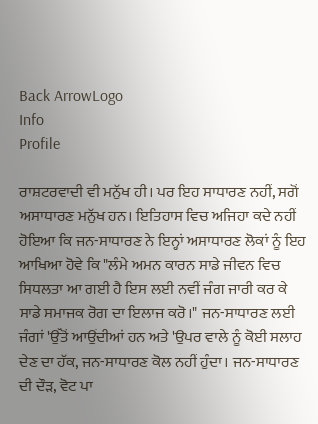Back ArrowLogo
Info
Profile

ਰਾਸ਼ਟਰਵਾਦੀ ਵੀ ਮਨੁੱਖ ਹੀ। ਪਰ ਇਹ ਸਾਧਾਰਣ ਨਹੀਂ, ਸਗੋਂ ਅਸਾਧਾਰਣ ਮਨੁੱਖ ਹਨ। ਇਤਿਹਾਸ ਵਿਚ ਅਜਿਹਾ ਕਦੇ ਨਹੀਂ ਹੋਇਆ ਕਿ ਜਨ-ਸਾਧਾਰਣ ਨੇ ਇਨ੍ਹਾਂ ਅਸਾਧਾਰਣ ਲੋਕਾਂ ਨੂੰ ਇਹ ਆਖਿਆ ਹੋਵੇ ਕਿ "ਲੰਮੇ ਅਮਨ ਕਾਰਨ ਸਾਡੇ ਜੀਵਨ ਵਿਚ ਸਿਧਲਤਾ ਆ ਗਈ ਹੈ ਇਸ ਲਈ ਨਵੀਂ ਜੰਗ ਜਾਰੀ ਕਰ ਕੇ ਸਾਡੇ ਸਮਾਜਕ ਰੋਗ ਦਾ ਇਲਾਜ ਕਰੋ।" ਜਨ-ਸਾਧਾਰਣ ਲਈ ਜੰਗਾਂ 'ਉੱਤੋਂ ਆਉਂਦੀਆਂ ਹਨ ਅਤੇ 'ਉਪਰ ਵਾਲੇ ਨੂੰ ਕੋਈ ਸਲਾਹ ਦੇਣ ਦਾ ਹੱਕ, ਜਨ-ਸਾਧਾਰਣ ਕੋਲ ਨਹੀਂ ਹੁੰਦਾ। ਜਨ-ਸਾਧਾਰਣ ਦੀ ਦੌੜ, ਵੋਟ ਪਾ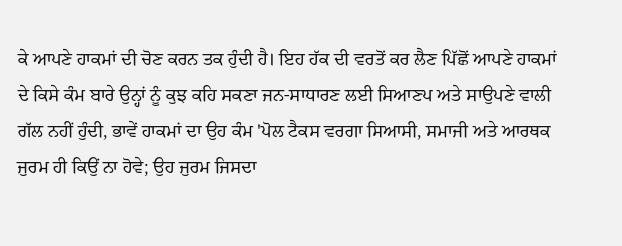ਕੇ ਆਪਣੇ ਹਾਕਮਾਂ ਦੀ ਚੋਣ ਕਰਨ ਤਕ ਹੁੰਦੀ ਹੈ। ਇਹ ਹੱਕ ਦੀ ਵਰਤੋਂ ਕਰ ਲੈਣ ਪਿੱਛੋਂ ਆਪਣੇ ਹਾਕਮਾਂ ਦੇ ਕਿਸੇ ਕੰਮ ਬਾਰੇ ਉਨ੍ਹਾਂ ਨੂੰ ਕੁਝ ਕਹਿ ਸਕਣਾ ਜਨ-ਸਾਧਾਰਣ ਲਈ ਸਿਆਣਪ ਅਤੇ ਸਾਉਪਣੇ ਵਾਲੀ ਗੱਲ ਨਹੀਂ ਹੁੰਦੀ, ਭਾਵੇਂ ਹਾਕਮਾਂ ਦਾ ਉਹ ਕੰਮ 'ਪੋਲ ਟੈਕਸ ਵਰਗਾ ਸਿਆਸੀ, ਸਮਾਜੀ ਅਤੇ ਆਰਥਕ ਜੁਰਮ ਹੀ ਕਿਉਂ ਨਾ ਹੋਵੇ; ਉਹ ਜੁਰਮ ਜਿਸਦਾ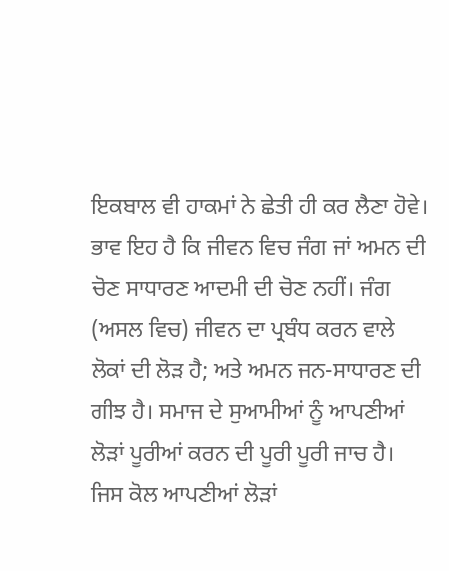ਇਕਬਾਲ ਵੀ ਹਾਕਮਾਂ ਨੇ ਛੇਤੀ ਹੀ ਕਰ ਲੈਣਾ ਹੋਵੇ। ਭਾਵ ਇਹ ਹੈ ਕਿ ਜੀਵਨ ਵਿਚ ਜੰਗ ਜਾਂ ਅਮਨ ਦੀ ਚੋਣ ਸਾਧਾਰਣ ਆਦਮੀ ਦੀ ਚੋਣ ਨਹੀਂ। ਜੰਗ (ਅਸਲ ਵਿਚ) ਜੀਵਨ ਦਾ ਪ੍ਰਬੰਧ ਕਰਨ ਵਾਲੇ ਲੋਕਾਂ ਦੀ ਲੋੜ ਹੈ; ਅਤੇ ਅਮਨ ਜਨ-ਸਾਧਾਰਣ ਦੀ ਗੀਝ ਹੈ। ਸਮਾਜ ਦੇ ਸੁਆਮੀਆਂ ਨੂੰ ਆਪਣੀਆਂ ਲੋੜਾਂ ਪੂਰੀਆਂ ਕਰਨ ਦੀ ਪੂਰੀ ਪੂਰੀ ਜਾਚ ਹੈ। ਜਿਸ ਕੋਲ ਆਪਣੀਆਂ ਲੋੜਾਂ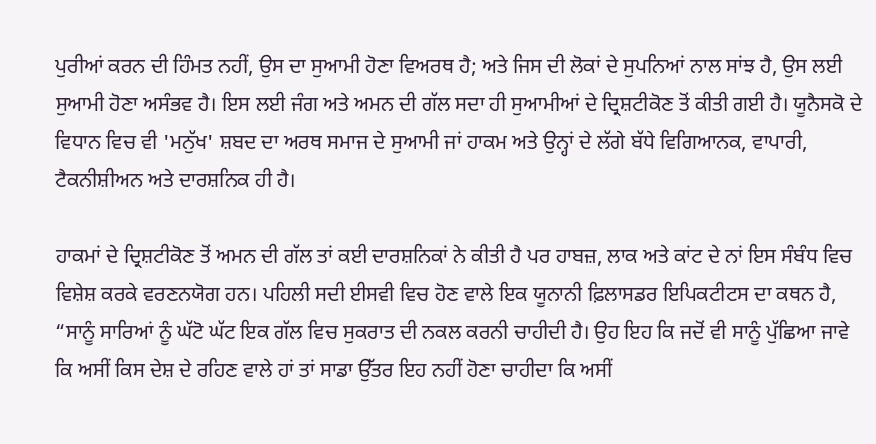ਪੁਰੀਆਂ ਕਰਨ ਦੀ ਹਿੰਮਤ ਨਹੀਂ, ਉਸ ਦਾ ਸੁਆਮੀ ਹੋਣਾ ਵਿਅਰਥ ਹੈ; ਅਤੇ ਜਿਸ ਦੀ ਲੋਕਾਂ ਦੇ ਸੁਪਨਿਆਂ ਨਾਲ ਸਾਂਝ ਹੈ, ਉਸ ਲਈ ਸੁਆਮੀ ਹੋਣਾ ਅਸੰਭਵ ਹੈ। ਇਸ ਲਈ ਜੰਗ ਅਤੇ ਅਮਨ ਦੀ ਗੱਲ ਸਦਾ ਹੀ ਸੁਆਮੀਆਂ ਦੇ ਦ੍ਰਿਸ਼ਟੀਕੋਣ ਤੋਂ ਕੀਤੀ ਗਈ ਹੈ। ਯੂਨੈਸਕੋ ਦੇ ਵਿਧਾਨ ਵਿਚ ਵੀ 'ਮਨੁੱਖ' ਸ਼ਬਦ ਦਾ ਅਰਥ ਸਮਾਜ ਦੇ ਸੁਆਮੀ ਜਾਂ ਹਾਕਮ ਅਤੇ ਉਨ੍ਹਾਂ ਦੇ ਲੱਗੇ ਬੱਧੇ ਵਿਗਿਆਨਕ, ਵਾਪਾਰੀ, ਟੈਕਨੀਸ਼ੀਅਨ ਅਤੇ ਦਾਰਸ਼ਨਿਕ ਹੀ ਹੈ।

ਹਾਕਮਾਂ ਦੇ ਦ੍ਰਿਸ਼ਟੀਕੋਣ ਤੋਂ ਅਮਨ ਦੀ ਗੱਲ ਤਾਂ ਕਈ ਦਾਰਸ਼ਨਿਕਾਂ ਨੇ ਕੀਤੀ ਹੈ ਪਰ ਹਾਬਜ਼, ਲਾਕ ਅਤੇ ਕਾਂਟ ਦੇ ਨਾਂ ਇਸ ਸੰਬੰਧ ਵਿਚ ਵਿਸ਼ੇਸ਼ ਕਰਕੇ ਵਰਣਨਯੋਗ ਹਨ। ਪਹਿਲੀ ਸਦੀ ਈਸਵੀ ਵਿਚ ਹੋਣ ਵਾਲੇ ਇਕ ਯੂਨਾਨੀ ਫ਼ਿਲਾਸਡਰ ਇਪਿਕਟੀਟਸ ਦਾ ਕਥਨ ਹੈ, “ਸਾਨੂੰ ਸਾਰਿਆਂ ਨੂੰ ਘੱਟੋ ਘੱਟ ਇਕ ਗੱਲ ਵਿਚ ਸੁਕਰਾਤ ਦੀ ਨਕਲ ਕਰਨੀ ਚਾਹੀਦੀ ਹੈ। ਉਹ ਇਹ ਕਿ ਜਦੋਂ ਵੀ ਸਾਨੂੰ ਪੁੱਛਿਆ ਜਾਵੇ ਕਿ ਅਸੀਂ ਕਿਸ ਦੇਸ਼ ਦੇ ਰਹਿਣ ਵਾਲੇ ਹਾਂ ਤਾਂ ਸਾਡਾ ਉੱਤਰ ਇਹ ਨਹੀਂ ਹੋਣਾ ਚਾਹੀਦਾ ਕਿ ਅਸੀਂ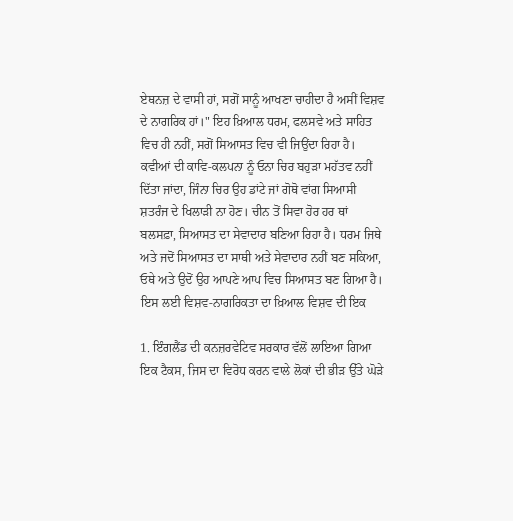ਏਥਨਜ਼ ਦੇ ਵਾਸੀ ਹਾਂ, ਸਗੋਂ ਸਾਨੂੰ ਆਖਣਾ ਚਾਹੀਦਾ ਹੈ ਅਸੀਂ ਵਿਸ਼ਵ ਦੇ ਨਾਗਰਿਕ ਹਾਂ।" ਇਹ ਖ਼ਿਆਲ ਧਰਮ, ਫਲਸਵੇ ਅਤੇ ਸਾਹਿਤ ਵਿਚ ਹੀ ਨਹੀਂ, ਸਗੋਂ ਸਿਆਸਤ ਵਿਚ ਵੀ ਜਿਉਂਦਾ ਰਿਹਾ ਹੈ। ਕਵੀਆਂ ਦੀ ਕਾਵਿ-ਕਲਪਨਾ ਨੂੰ ਓਨਾ ਚਿਰ ਬਹੁੜਾ ਮਹੱਤਵ ਨਹੀਂ ਦਿੱਤਾ ਜਾਂਦਾ, ਜਿੰਨਾ ਚਿਰ ਉਹ ਡਾਂਟੇ ਜਾਂ ਗੋਥੋ ਵਾਂਗ ਸਿਆਸੀ ਸ਼ਤਰੰਜ ਦੇ ਖਿਲਾੜੀ ਨਾ ਹੋਣ। ਚੀਨ ਤੋਂ ਸਿਵਾ ਹੋਰ ਹਰ ਥਾਂ ਬਲਸਫ਼ਾ, ਸਿਆਸਤ ਦਾ ਸੇਵਾਦਾਰ ਬਣਿਆ ਰਿਹਾ ਹੈ। ਧਰਮ ਜਿਥੇ ਅਤੇ ਜਦੋਂ ਸਿਆਸਤ ਦਾ ਸਾਥੀ ਅਤੇ ਸੇਵਾਦਾਰ ਨਹੀਂ ਬਣ ਸਕਿਆ, ਓਥੇ ਅਤੇ ਉਦੋਂ ਉਹ ਆਪਣੇ ਆਪ ਵਿਚ ਸਿਆਸਤ ਬਣ ਗਿਆ ਹੈ। ਇਸ ਲਈ ਵਿਸ਼ਵ-ਨਾਗਰਿਕਤਾ ਦਾ ਖ਼ਿਆਲ ਵਿਸ਼ਵ ਦੀ ਇਕ

1. ਇੰਗਲੈਂਡ ਦੀ ਕਨਜ਼ਰਵੇਟਿਵ ਸਰਕਾਰ ਵੱਲੋਂ ਲਾਇਆ ਗਿਆ ਇਕ ਟੈਕਸ, ਜਿਸ ਦਾ ਵਿਰੋਧ ਕਰਨ ਵਾਲੇ ਲੋਕਾਂ ਦੀ ਭੀੜ ਉੱਤੇ ਘੋੜੇ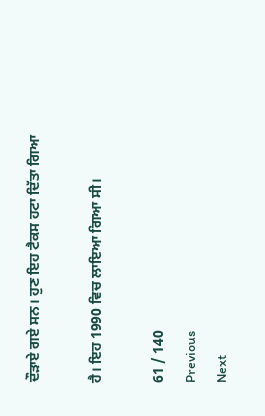ਦੌੜਾਏ ਗਏ ਸਨ। ਹੁਣ ਇਹ ਟੈਕਸ ਹਟਾ ਦਿੱਤਾ ਗਿਆ

ਹੈ। ਇਹ 1990 ਵਿਚ ਲਾਇਆ ਗਿਆ ਸੀ।

61 / 140
Previous
Next